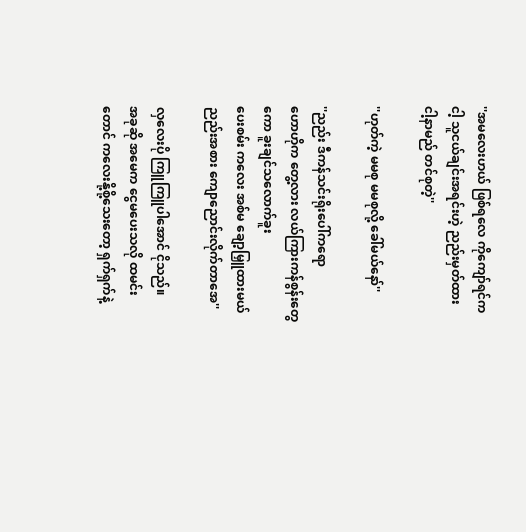''အမလေးဟယ် ဖြစ်ရလေ ကိုကျော်ရင်က
ငါ့ သူငယ်ချင်းအရင်းဟဲ့ ညည်းမှတ်ထား
ငါ့နာမည် တင်စုတဲ့''

''ဟုတ်ကဲ့ မမစု မမစုလို့ ခေါ်မယ်နော်''

''ညည်း ဒီကန်သင်းရိုးပေါ်ကရော
ဟောဟိုက တွေ့လား လယ်ကြားကန်စွန်းတွေ
ကော ခူးချင်သလောက်ခူး
ပေးစမ်း ကလေး အစ်မ ချော့မြှူထားမယ်
ညည်းအစား ကျောညောင်းလိုက်တာအေ''

လှလေးပို ကြူကြူပါအောင် ငိုသည်။
အခုဆို အမေက ငွေမပေးသလို ထမင်း
တောင် ကလေးနို့စို့သေးတော့ ရှက်ရှက်နဲ့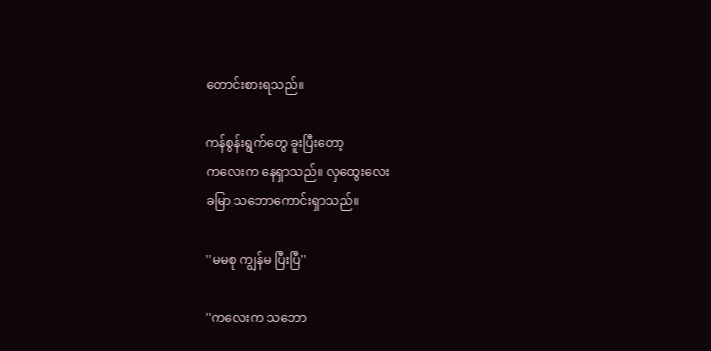တောင်းစားရသည်။

ကန်စွန်းရွက်တွေ ခူးပြီးတော့
ကလေးက နေရှာသည်။ လှထွေးလေး
ခမြာ သဘောကောင်းရှာသည်။

''မမစု ကျွန်မ ပြီးပြီ''

''ကလေးက သဘော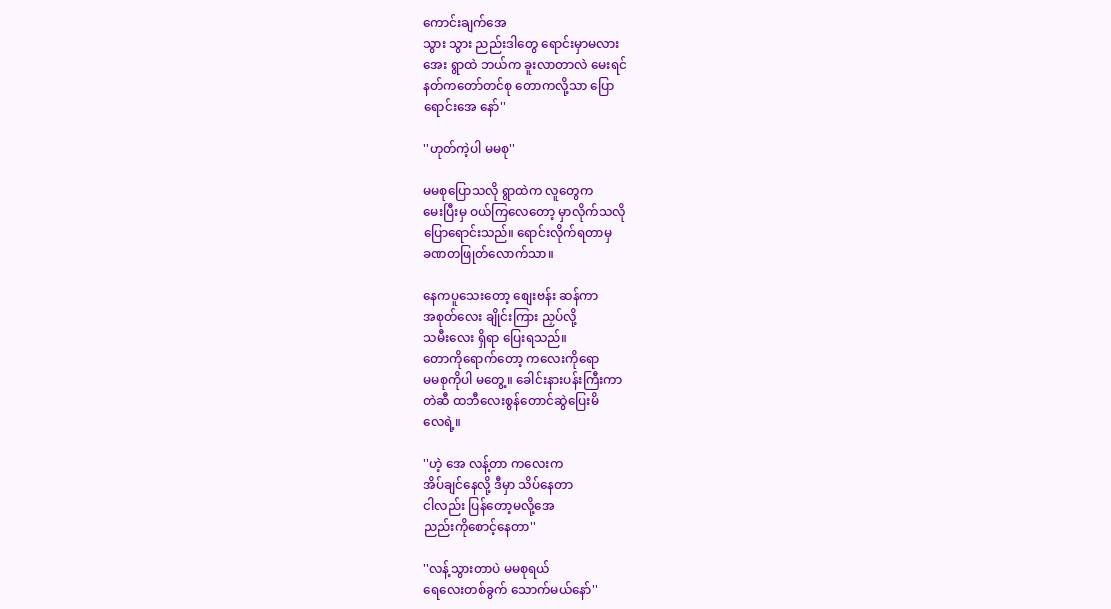ကောင်းချက်အေ
သွား သွား ညည်းဒါတွေ ရောင်းမှာမလား
အေး ရွာထဲ ဘယ်က ခူးလာတာလဲ မေးရင်
နတ်ကတော်တင်စု တောကလို့သာ ပြော
ရောင်းအေ နော်''

''ဟုတ်ကဲ့ပါ မမစု''

မမစုပြောသလို ရွာထဲက လူတွေက
မေးပြီးမှ ဝယ်ကြလေတော့ မှာလိုက်သလို
ပြောရောင်းသည်။ ရောင်းလိုက်ရတာမှ
ခဏတဖြုတ်လောက်သာ။

နေကပူသေးတော့ စျေးဗန်း ဆန်ကာ
အစုတ်လေး ချိုင်းကြား ညှပ်လို့
သမီးလေး ရှိရာ ပြေးရသည်။
တောကိုရောက်တော့ ကလေးကိုရော
မမစုကိုပါ မတွေ့။ ခေါင်းနားပန်းကြီးကာ
တဲဆီ ထဘီလေးစွန်တောင်ဆွဲပြေးမိ
လေရဲ့။

''ဟဲ့ အေ လန့်တာ ကလေးက
အိပ်ချင်နေလို့ ဒီမှာ သိပ်နေတာ
ငါလည်း ပြန်တော့မလို့အေ
ညည်းကိုစောင့်နေတာ''

''လန့်သွားတာပဲ မမစုရယ်
ရေလေးတစ်ခွက် သောက်မယ်နော်''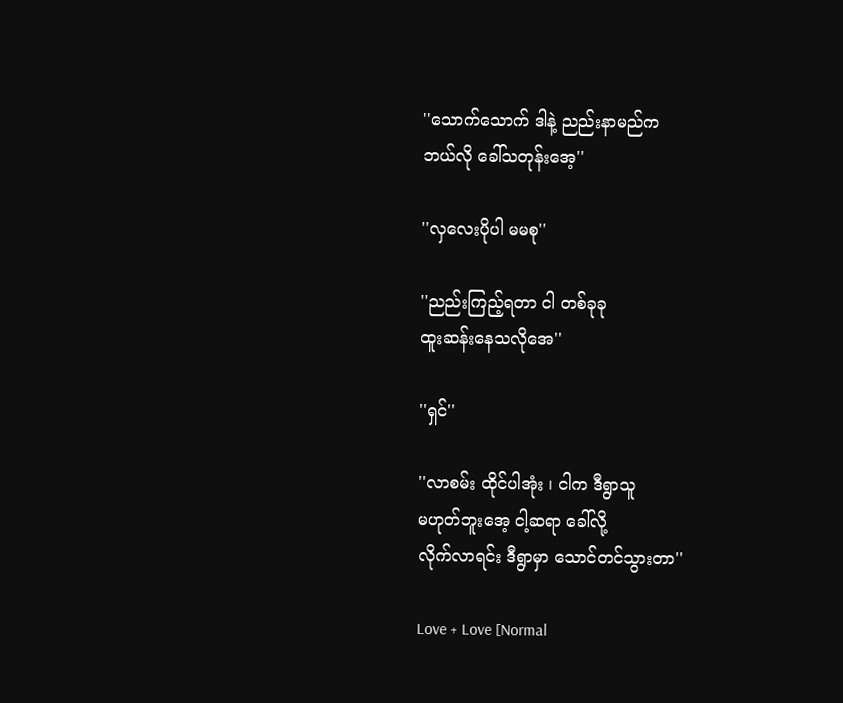''သောက်သောက် ဒါနဲ့ ညည်းနာမည်က
ဘယ်လို ခေါ်သတုန်းအေ့''

''လှလေးပိုပါ မမစု''

''ညည်းကြည့်ရတာ ငါ တစ်ခုခု
ထူးဆန်းနေသလိုအေ''

''ရှင်''

''လာစမ်း ထိုင်ပါအုံး ၊ ငါက ဒီရွာသူ
မဟုတ်ဘူးအေ့ ငါ့ဆရာ ခေါ်လို့
လိုက်လာရင်း ဒီရွာမှာ သောင်တင်သွားတာ''

Love + Love [Normal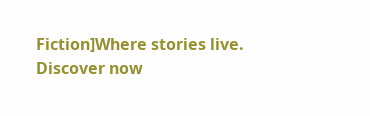Fiction]Where stories live. Discover now